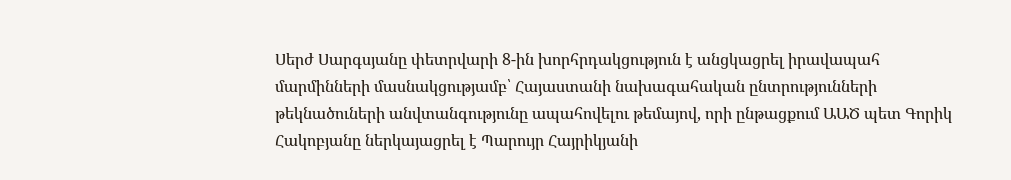Սերժ Սարգսյանը փետրվարի 8-ին խորհրդակցություն է անցկացրել իրավապահ մարմինների մասնակցությամբ՝ Հայաստանի նախագահական ընտրությունների թեկնածուների անվտանգությունը ապահովելու թեմայով, որի ընթացքում ԱԱԾ պետ Գորիկ Հակոբյանը ներկայացրել է Պարույր Հայրիկյանի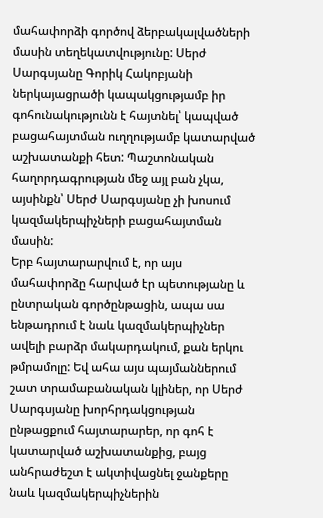մահափորձի գործով ձերբակալվածների մասին տեղեկատվությունը: Սերժ Սարգսյանը Գորիկ Հակոբյանի ներկայացրածի կապակցությամբ իր գոհունակությունն է հայտնել՝ կապված բացահայտման ուղղությամբ կատարված աշխատանքի հետ: Պաշտոնական հաղորդագրության մեջ այլ բան չկա, այսինքն՝ Սերժ Սարգսյանը չի խոսում կազմակերպիչների բացահայտման մասին:
Երբ հայտարարվում է, որ այս մահափորձը հարված էր պետությանը և ընտրական գործընթացին, ապա սա ենթադրում է նաև կազմակերպիչներ ավելի բարձր մակարդակում, քան երկու թմրամոլը: Եվ ահա այս պայմաններում շատ տրամաբանական կլիներ, որ Սերժ Սարգսյանը խորհրդակցության ընթացքում հայտարարեր, որ գոհ է կատարված աշխատանքից, բայց անհրաժեշտ է ակտիվացնել ջանքերը նաև կազմակերպիչներին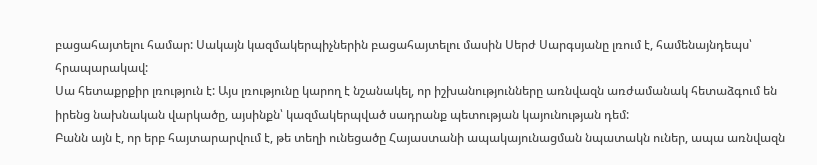բացահայտելու համար: Սակայն կազմակերպիչներին բացահայտելու մասին Սերժ Սարգսյանը լռում է, համենայնդեպս՝ հրապարակավ:
Սա հետաքրքիր լռություն է: Այս լռությունը կարող է նշանակել, որ իշխանությունները առնվազն առժամանակ հետաձգում են իրենց նախնական վարկածը, այսինքն՝ կազմակերպված սադրանք պետության կայունության դեմ:
Բանն այն է, որ երբ հայտարարվում է, թե տեղի ունեցածը Հայաստանի ապակայունացման նպատակն ուներ, ապա առնվազն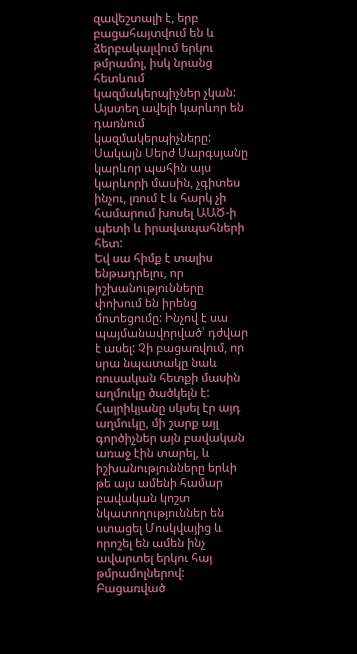զավեշտալի է, երբ բացահայտվում են և ձերբակալվում երկու թմրամոլ, իսկ նրանց հետևում կազմակերպիչներ չկան: Այստեղ ավելի կարևոր են դառնում կազմակերպիչները: Սակայն Սերժ Սարգսյանը կարևոր պահին այս կարևորի մասին, չգիտես ինչու, լռում է և հարկ չի համարում խոսել ԱԱԾ-ի պետի և իրավապահների հետ:
Եվ սա հիմք է տալիս ենթադրելու, որ իշխանությունները փոխում են իրենց մոտեցումը: Ինչով է սա պայմանավորված՝ դժվար է ասել: Չի բացառվում, որ սրա նպատակը նաև ռուսական հետքի մասին աղմուկը ծածկելն է: Հայրիկյանը սկսել էր այդ աղմուկը, մի շարք այլ գործիչներ այն բավական առաջ էին տարել, և իշխանությունները երևի թե այս ամենի համար բավական կոշտ նկատողություններ են ստացել Մոսկվայից և որոշել են ամեն ինչ ավարտել երկու հայ թմրամոլներով:
Բացառված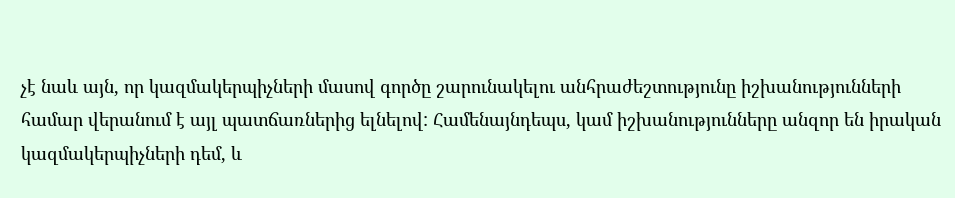չէ նաև այն, որ կազմակերպիչների մասով գործը շարունակելու անհրաժեշտությունը իշխանությունների համար վերանում է այլ պատճառներից ելնելով: Համենայնդեպս, կամ իշխանությունները անզոր են իրական կազմակերպիչների դեմ, և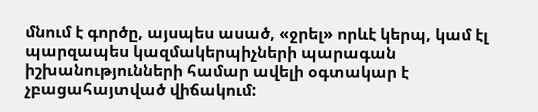մնում է գործը, այսպես ասած, «ջրել» որևէ կերպ, կամ էլ պարզապես կազմակերպիչների պարագան իշխանությունների համար ավելի օգտակար է չբացահայտված վիճակում: